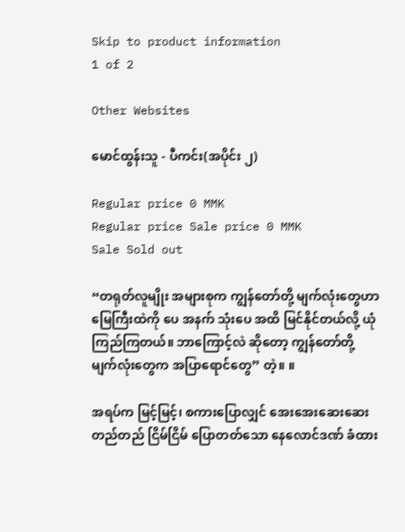Skip to product information
1 of 2

Other Websites

မောင်ထွန်းသူ - ပီကင်း(အပိုင်း ၂)

Regular price 0 MMK
Regular price Sale price 0 MMK
Sale Sold out

“တရုတ်လူမျိုး အများစုက ကျွန်တော်တို့ မျက်လုံးတွေဟာ မြေကြီးထဲကို ပေ အနက် သုံးပေ အထိ မြင်နိုင်တယ်လို့ ယုံကြည်ကြတယ်။ ဘာကြောင့်လဲ ဆိုတော့ ကျွန်တော်တို့ မျက်လုံးတွေက အပြာရောင်တွေ” တဲ့။ ။

အရပ်က မြင့်မြင့်၊ စကားပြောလျှင် အေးအေးဆေးဆေး တည်တည် ငြိမ်ငြိမ် ပြောတတ်သော နေလောင်ဒဏ် ခံထား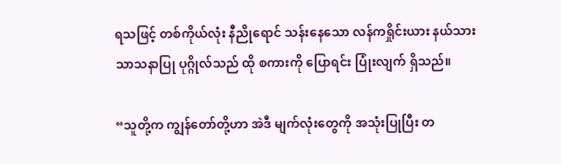ရသဖြင့် တစ်ကိုယ်လုံး နီညိုရောင် သန်းနေသော လန်ကရှိုင်းယား နယ်သား သာသနာပြု ပုဂ္ဂိုလ်သည် ထို စကားကို ပြောရင်း ပြုံးလျက် ရှိသည်။

“သူတို့က ကျွန်တော်တို့ဟာ အဲဒီ မျက်လုံးတွေကို အသုံးပြုပြီး တ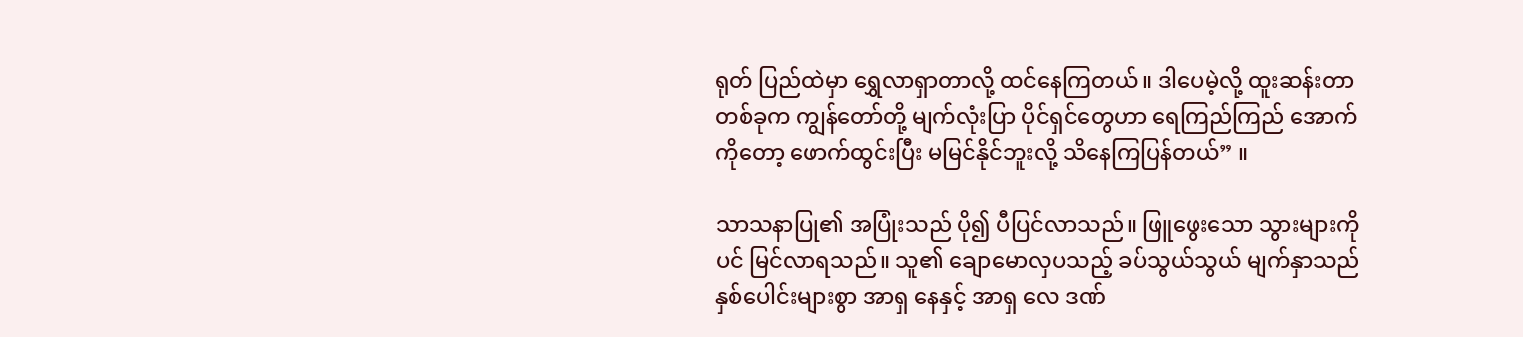ရုတ် ပြည်ထဲမှာ ရွှေလာရှာတာလို့ ထင်နေကြတယ်။ ဒါပေမဲ့လို့ ထူးဆန်းတာ တစ်ခုက ကျွန်တော်တို့ မျက်လုံးပြာ ပိုင်ရှင်တွေဟာ ရေကြည်ကြည် အောက်ကိုတော့ ဖောက်ထွင်းပြီး မမြင်နိုင်ဘူးလို့ သိနေကြပြန်တယ်” ။

သာသနာပြု၏ အပြုံးသည် ပို၍ ပီပြင်လာသည်။ ဖြူဖွေးသော သွားများကိုပင် မြင်လာရသည်။ သူ၏ ချောမောလှပသည့် ခပ်သွယ်သွယ် မျက်နှာသည် နှစ်ပေါင်းများစွာ အာရှ နေနှင့် အာရှ လေ ဒဏ်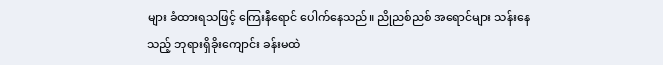များ ခံထားရသဖြင့် ကြေးနီရောင် ပေါက်နေသည်။ ညိုညစ်ညစ် အရောင်များ သန်းနေသည့် ဘုရားရှိခိုးကျောင်း ခန်းမထဲ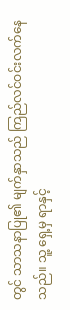တွင် သာသနာပြု၏ မျက်နှာသည် ကြည်လင်ဝင်းလက်နေသည်။ သူ့ ရှေ့မှ ရာနှင့်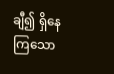ချီ၍ ရှိနေကြသော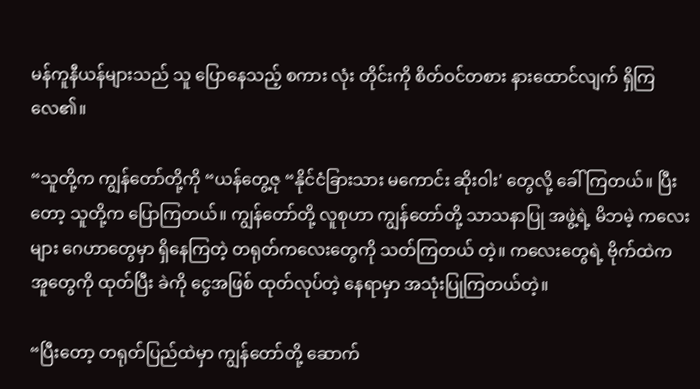မန်ကူနီယန်များသည် သူ ပြောနေသည့် စကား လုံး တိုင်းကို စိတ်ဝင်တစား နားထောင်လျက် ရှိကြလေ၏။

“သူတို့က ကျွန်တော်တို့ကို “ယန်တွေ့ဇု “နိုင်ငံခြားသား မကောင်း ဆိုးဝါး' တွေလို့ ခေါ်ကြတယ်။ ပြီးတော့ သူတို့က ပြောကြတယ်။ ကျွန်တော်တို့ လူစုဟာ ကျွန်တော်တို့ သာသနာပြု အဖွဲ့ရဲ့ မိဘမဲ့ ကလေးများ ဂေဟာတွေမှာ ရှိနေကြတဲ့ တရုတ်ကလေးတွေကို သတ်ကြတယ် တဲ့။ ကလေးတွေရဲ့ ဗိုက်ထဲက အူတွေကို ထုတ်ပြီး ခဲကို ငွေအဖြစ် ထုတ်လုပ်တဲ့ နေရာမှာ အသုံးပြုကြတယ်တဲ့။

“ပြီးတော့ တရုတ်ပြည်ထဲမှာ ကျွန်တော်တို့ ဆောက်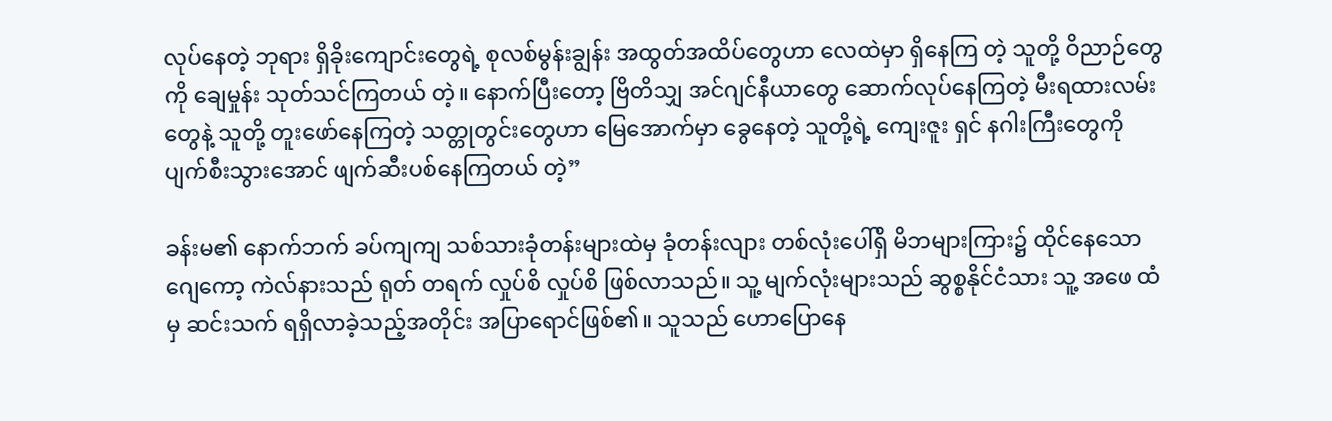လုပ်နေတဲ့ ဘုရား ရှိခိုးကျောင်းတွေရဲ့ စုလစ်မွန်းချွန်း အထွတ်အထိပ်တွေဟာ လေထဲမှာ ရှိနေကြ တဲ့ သူတို့ ဝိညာဉ်တွေကို ချေမှုန်း သုတ်သင်ကြတယ် တဲ့။ နောက်ပြီးတော့ ဗြိတိသျှ အင်ဂျင်နီယာတွေ ဆောက်လုပ်နေကြတဲ့ မီးရထားလမ်းတွေနဲ့ သူတို့ တူးဖော်နေကြတဲ့ သတ္တုတွင်းတွေဟာ မြေအောက်မှာ ခွေနေတဲ့ သူတို့ရဲ့ ကျေးဇူး ရှင် နဂါးကြီးတွေကို ပျက်စီးသွားအောင် ဖျက်ဆီးပစ်နေကြတယ် တဲ့”

ခန်းမ၏ နောက်ဘက် ခပ်ကျကျ သစ်သားခုံတန်းများထဲမှ ခုံတန်းလျား တစ်လုံးပေါ်ရှိ မိဘများကြား၌ ထိုင်နေသော ဂျေကော့ ကဲလ်နားသည် ရုတ် တရက် လှုပ်စိ လှုပ်စိ ဖြစ်လာသည်။ သူ့ မျက်လုံးများသည် ဆွစ္စနိုင်ငံသား သူ့ အဖေ ထံမှ ဆင်းသက် ရရှိလာခဲ့သည့်အတိုင်း အပြာရောင်ဖြစ်၏။ သူသည် ဟောပြောနေ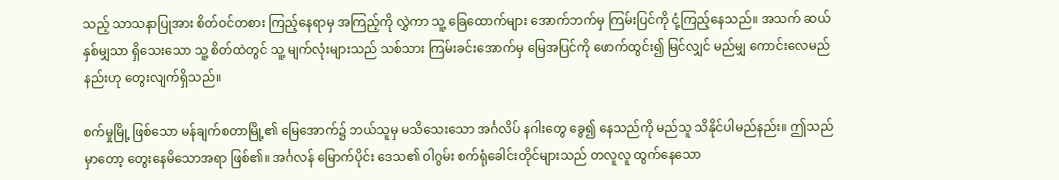သည့် သာသနာပြုအား စိတ်ဝင်တစား ကြည့်နေရာမှ အကြည့်ကို လွှဲကာ သူ့ ခြေထောက်များ အောက်ဘက်မှ ကြမ်းပြင်ကို ငုံ့ကြည့်နေသည်။ အသက် ဆယ်နှစ်မျှသာ ရှိသေးသော သူ့ စိတ်ထဲတွင် သူ့ မျက်လုံးများသည် သစ်သား ကြမ်းခင်းအောက်မှ မြေအပြင်ကို ဖောက်ထွင်း၍ မြင်လျှင် မည်မျှ ကောင်းလေမည်နည်းဟု တွေးလျက်ရှိသည်။

စက်မှုမြို့ ဖြစ်သော မန်ချက်စတာမြို့၏ မြေအောက်၌ ဘယ်သူမှ မသိသေးသော အင်္ဂလိပ် နဂါးတွေ ခွေ၍ နေသည်ကို မည်သူ သိနိုင်ပါမည်နည်း။ ဤသည်မှာတော့ တွေးနေမိသောအရာ ဖြစ်၏။ အင်္ဂလန် မြောက်ပိုင်း ဒေသ၏ ဝါဂွမ်း စက်ရုံခေါင်းတိုင်များသည် တလူလူ ထွက်နေသော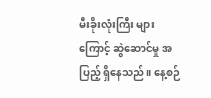မီးခိုးလုံးကြီး များကြောင့် ဆွဲဆောင်မှု အပြည့် ရှိနေသည်။ နေ့စဉ်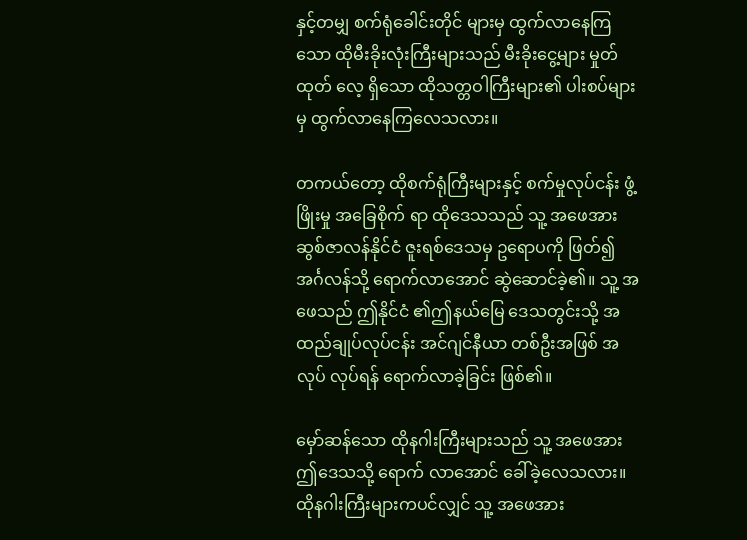နှင့်တမျှ စက်ရုံခေါင်းတိုင် များမှ ထွက်လာနေကြသော ထိုမီးခိုးလုံးကြီးများသည် မီးခိုးငွေ့များ မှုတ်ထုတ် လေ့ ရှိသော ထိုသတ္တဝါကြီးများ၏ ပါးစပ်များမှ ထွက်လာနေကြလေသလား။

တကယ်တော့ ထိုစက်ရုံကြီးများနှင့် စက်မှုလုပ်ငန်း ဖွံ့ဖြိုးမှု အခြေစိုက် ရာ ထိုဒေသသည် သူ့ အဖေအား ဆွစ်ဇာလန်နိုင်ငံ ဇူးရစ်ဒေသမှ ဥရောပကို ဖြတ်၍ အင်္ဂလန်သို့ ရောက်လာအောင် ဆွဲဆောင်ခဲ့၏။ သူ့ အဖေသည် ဤနိုင်ငံ ၏ဤနယ်မြေ ဒေသတွင်းသို့ အထည်ချုပ်လုပ်ငန်း အင်ဂျင်နီယာ တစ်ဦးအဖြစ် အလုပ် လုပ်ရန် ရောက်လာခဲ့ခြင်း ဖြစ်၏။

မှော်ဆန်သော ထိုနဂါးကြီးများသည် သူ့ အဖေအား ဤဒေသသို့ ရောက် လာအောင် ခေါ်ခဲ့လေသလား။ ထိုနဂါးကြီးများကပင်လျှင် သူ့ အဖေအား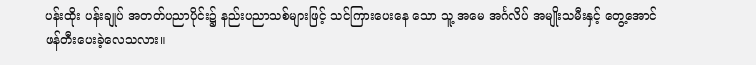ပန်းထိုး ပန်းချုပ် အတတ်ပညာပိုင်း၌ နည်းပညာသစ်များဖြင့် သင်ကြားပေးနေ သော သူ့ အမေ အင်္ဂလိပ် အမျိုးသမီးနှင့် တွေ့အောင် ဖန်တီးပေးခဲ့လေသလား။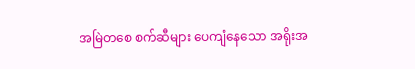အမြဲတစေ စက်ဆီများ ပေကျံနေသော အရိုးအ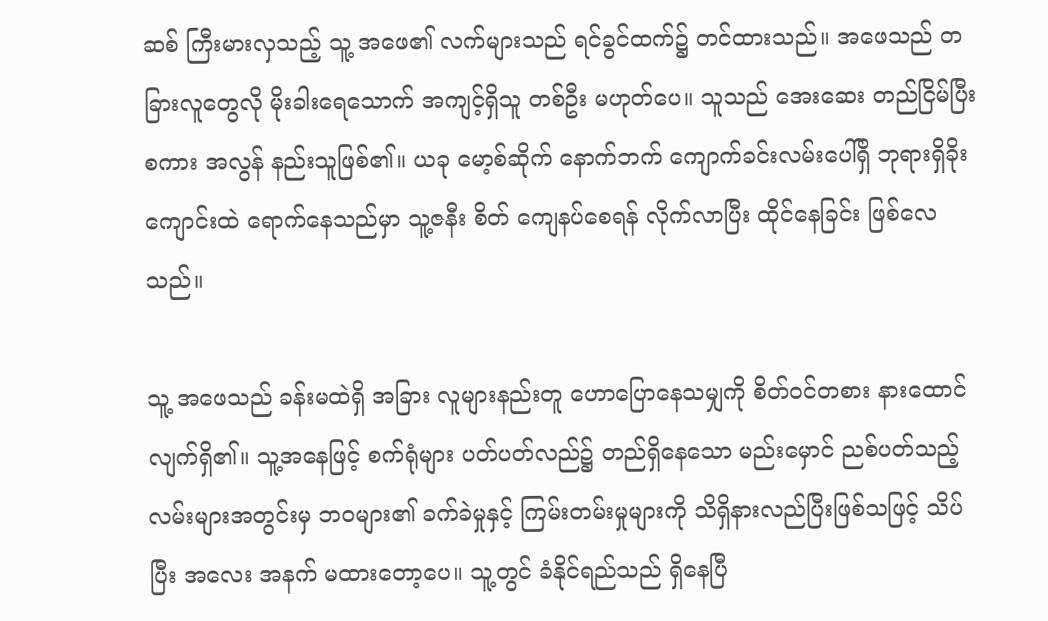ဆစ် ကြီးမားလှသည့် သူ့ အဖေ၏ လက်များသည် ရင်ခွင်ထက်၌ တင်ထားသည်။ အဖေသည် တခြားလူတွေလို မိုးခါးရေသောက် အကျင့်ရှိသူ တစ်ဦး မဟုတ်ပေ။ သူသည် အေးဆေး တည်ငြိမ်ပြီး စကား အလွန် နည်းသူဖြစ်၏။ ယခု မော့စ်ဆိုက် နောက်ဘက် ကျောက်ခင်းလမ်းပေါ်ရှိ ဘုရားရှိခိုးကျောင်းထဲ ရောက်နေသည်မှာ သူ့ဇနီး စိတ် ကျေနပ်စေရန် လိုက်လာပြီး ထိုင်နေခြင်း ဖြစ်လေသည်။

သူ့ အဖေသည် ခန်းမထဲရှိ အခြား လူများနည်းတူ ဟောပြောနေသမျှကို စိတ်ဝင်တစား နားထောင်လျက်ရှိ၏။ သူ့အနေဖြင့် စက်ရုံများ ပတ်ပတ်လည်၌ တည်ရှိနေသော မည်းမှောင် ညစ်ပတ်သည့် လမ်းများအတွင်းမှ ဘဝများ၏ ခက်ခဲမှုနှင့် ကြမ်းတမ်းမှုများကို သိရှိနားလည်ပြီးဖြစ်သဖြင့် သိပ်ပြီး အလေး အနက် မထားတော့ပေ။ သူ့တွင် ခံနိုင်ရည်သည် ရှိနေပြီ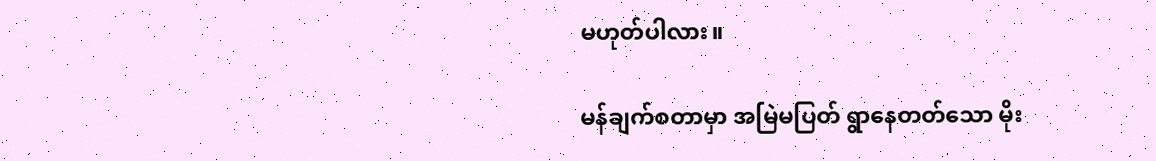မဟုတ်ပါလား။

မန်ချက်စတာမှာ အမြဲမပြတ် ရွာနေတတ်သော မိုး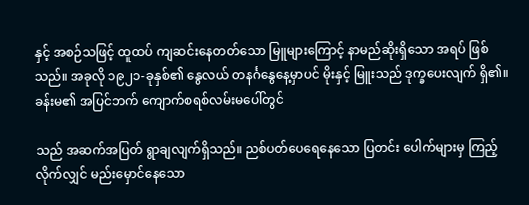နှင့် အစဉ်သဖြင့် ထူထပ် ကျဆင်းနေတတ်သော မြူများကြောင့် နာမည်ဆိုးရှိသော အရပ် ဖြစ်သည်။ အခုလို ၁၉၂၁-ခုနှစ်၏ နွေလယ် တနင်္ဂနွေနေ့မှာပင် မိုးနှင့် မြူးသည် ဒုက္ခပေးလျက် ရှိ၏။ ခန်းမ၏ အပြင်ဘက် ကျောက်စရစ်လမ်းမပေါ်တွင်

သည် အဆက်အပြတ် ရွာချလျက်ရှိသည်။ ညစ်ပတ်ပေရေနေသော ပြတင်း ပေါက်များမှ ကြည့်လိုက်လျှင် မည်းမှောင်နေသော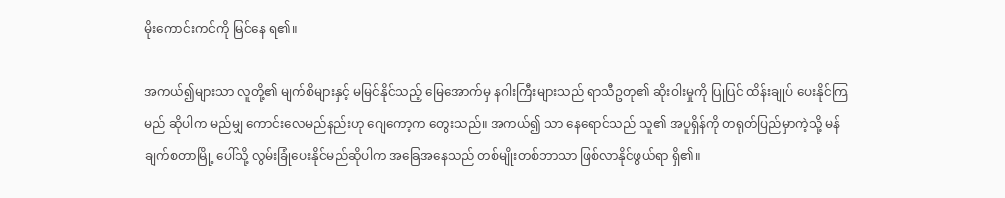မိုးကောင်းကင်ကို မြင်နေ ရ၏။

အကယ်၍များသာ လူတို့၏ မျက်စိများနှင့် မမြင်နိုင်သည့် မြေအောက်မှ နဂါးကြီးများသည် ရာသီဥတု၏ ဆိုးဝါးမှုကို ပြုပြင် ထိန်းချုပ် ပေးနိုင်ကြမည် ဆိုပါက မည်မျှ ကောင်းလေမည်နည်းဟု ဂျေကော့က တွေးသည်။ အကယ်၍ သာ နေရောင်သည် သူ၏ အပူရှိန်ကို တရုတ်ပြည်မှာကဲ့သို့ မန်ချက်စတာမြို့ ပေါ်သို့ လွမ်းခြုံပေးနိုင်မည်ဆိုပါက အခြေအနေသည် တစ်မျိုးတစ်ဘာသာ ဖြစ်လာနိုင်ဖွယ်ရာ ရှိ၏။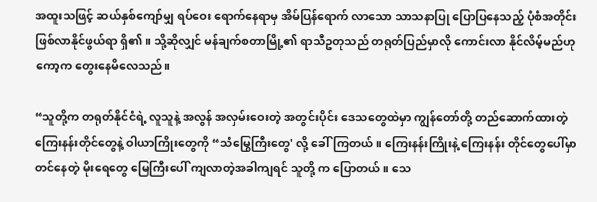အထူးသဖြင့် ဆယ်နှစ်ကျော်မျှ ရပ်ဝေး ရောက်နေရာမှ အိမ်ပြန်ရောက် လာသော သာသနာပြု ပြောပြနေသည့် ပုံစံအတိုင်း ဖြစ်လာနိုင်ဖွယ်ရာ ရှိ၏။ သို့ဆိုလျှင် မန်ချက်စတာမြို့၏ ရာသီဥတုသည် တရုတ်ပြည်မှာလို ကောင်းလာ နိုင်လိမ့်မည်ဟု ကော့က တွေးနေမိလေသည်။

“သူတို့က တရုတ်နိုင်ငံရဲ့ လူသူနဲ့ အလွန် အလှမ်းဝေးတဲ့ အတွင်းပိုင်း ဒေသတွေထဲမှာ ကျွန်တော်တို့ တည်ဆောက်ထားတဲ့ ကြေးနန်းတိုင်တွေနဲ့ ဝါယာကြိုးတွေကို “သံမြွေကြီးတွေ' လို့ ခေါ်ကြတယ်။ ကြေးနန်းကြိုးနဲ့ ကြေးနန်း တိုင်တွေပေါ်မှာ တင်နေတဲ့ မိုးရေတွေ မြေကြီးပေါ် ကျလာတဲ့အခါကျရင် သူတို့ က ပြောတယ်။ သေ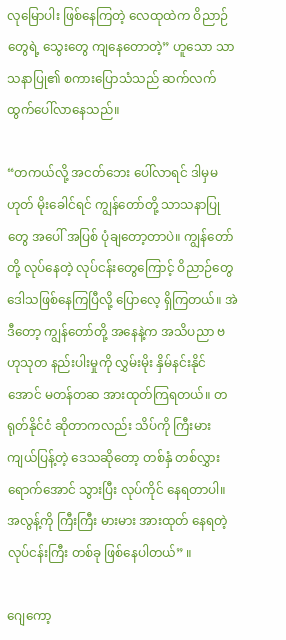လုမြောပါး ဖြစ်နေကြတဲ့ လေထုထဲက ဝိညာဉ်တွေရဲ့ သွေးတွေ ကျနေတောတဲ့” ဟူသော သာသနာပြု၏ စကားပြောသံသည် ဆက်လက် ထွက်ပေါ်လာနေသည်။

“တကယ်လို့ အငတ်ဘေး ပေါ်လာရင် ဒါမှမဟုတ် မိုးခေါင်ရင် ကျွန်တော်တို့ သာသနာပြုတွေ အပေါ် အပြစ် ပုံချတော့တာပဲ။ ကျွန်တော်တို့ လုပ်နေတဲ့ လုပ်ငန်းတွေကြောင့် ဝိညာဉ်တွေ ဒေါသဖြစ်နေကြပြီလို့ ပြောလေ့ ရှိကြတယ်။ အဲဒီတော့ ကျွန်တော်တို့ အနေနဲ့က အသိပညာ ဗဟုသုတ နည်းပါးမှုကို လွှမ်းမိုး နှိမ်နင်းနိုင်အောင် မတန်တဆ အားထုတ်ကြရတယ်။ တရုတ်နိုင်ငံ ဆိုတာကလည်း သိပ်ကို ကြီးမားကျယ်ပြန့်တဲ့ ဒေသဆိုတော့ တစ်နှံ တစ်လွှား ရောက်အောင် သွားပြီး လုပ်ကိုင် နေရတာပါ။ အလွန့်ကို ကြီးကြီး မားမား အားထုတ် နေရတဲ့ လုပ်ငန်းကြီး တစ်ခု ဖြစ်နေပါတယ်” ။

ဂျေကော့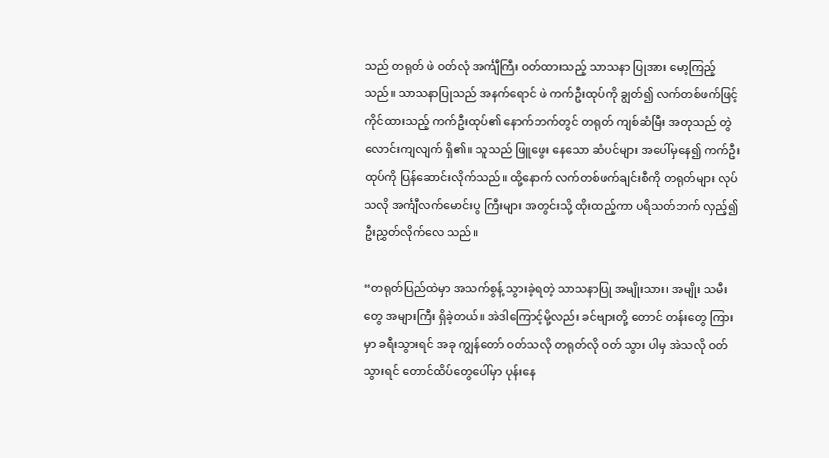သည် တရုတ် ဖဲ ဝတ်လုံ အင်္ကျီကြီး ဝတ်ထားသည့် သာသနာ ပြုအား မော့ကြည့်သည်။ သာသနာပြုသည် အနက်ရောင် ဖဲ ကက်ဦးထုပ်ကို ချွတ်၍ လက်တစ်ဖက်ဖြင့် ကိုင်ထားသည့် ကက်ဦးထုပ်၏ နောက်ဘက်တွင် တရုတ် ကျစ်ဆံမြီး အတုသည် တွဲလောင်းကျလျက် ရှိ၏။ သူသည် ဖြူဖွေး နေသော ဆံပင်များ အပေါ်မှနေ၍ ကက်ဦးထုပ်ကို ပြန်ဆောင်းလိုက်သည်။ ထို့နောက် လက်တစ်ဖက်ချင်းစီကို တရုတ်များ လုပ်သလို အင်္ကျီလက်မောင်းပွ ကြီးများ အတွင်းသို့ ထိုးထည့်ကာ ပရိသတ်ဘက် လှည့်၍ ဦးညွှတ်လိုက်လေ သည်။

“တရုတ်ပြည်ထဲမှာ အသက်စွန့် သွားခဲ့ရတဲ့ သာသနာပြု အမျိုးသား၊ အမျိုး သမီးတွေ အများကြီး ရှိခဲ့တယ်။ အဲဒါကြောင့်မို့လည်း ခင်ဗျားတို့ တောင် တန်းတွေ ကြားမှာ ခရီးသွားရင် အခု ကျွန်တော် ဝတ်သလို တရုတ်လို ဝတ် သွား ပါမှ အဲသလို ဝတ်သွားရင် တောင်ထိပ်တွေပေါ်မှာ ပုန်းနေ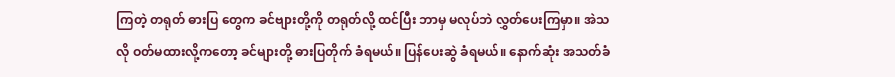ကြတဲ့ တရုတ် ဓားပြ တွေက ခင်ဗျားတို့ကို တရုတ်လို့ ထင်ပြီး ဘာမှ မလုပ်ဘဲ လွှတ်ပေးကြမှာ။ အဲသလို ဝတ်မထားလို့ကတော့ ခင်များတို့ ဓားပြတိုက် ခံရမယ်။ ပြန်ပေးဆွဲ ခံရမယ်။ နောက်ဆုံး အသတ်ခံ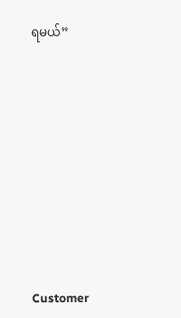ရမယ်”











Customer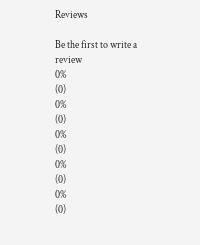Reviews

Be the first to write a review
0%
(0)
0%
(0)
0%
(0)
0%
(0)
0%
(0)